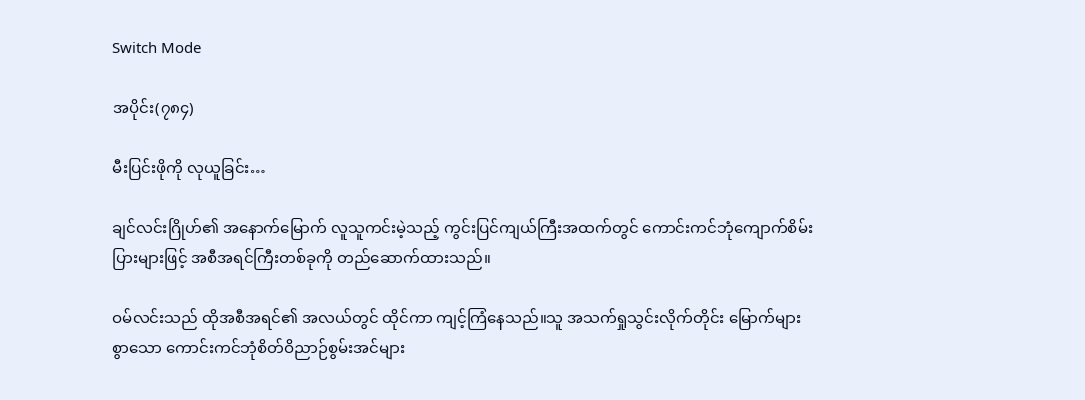Switch Mode

အပိုင်း(၇၈၄)

မီးပြင်းဖိုကို လုယူခြင်း…

ချင်လင်းဂြိုဟ်၏ အနောက်မြောက် လူသူကင်းမဲ့သည့် ကွင်းပြင်ကျယ်ကြီးအထက်တွင် ကောင်းကင်ဘုံကျောက်စိမ်းပြားများဖြင့် အစီအရင်ကြီးတစ်ခုကို တည်ဆောက်ထားသည်။

ဝမ်လင်းသည် ထိုအစီအရင်၏ အလယ်တွင် ထိုင်ကာ ကျင့်ကြံနေသည်။သူ အသက်ရှုသွင်းလိုက်တိုင်း မြောက်များစွာသော ကောင်းကင်ဘုံစိတ်ဝိညာဉ်စွမ်းအင်များ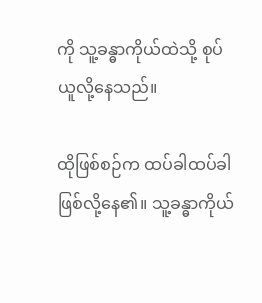ကို သူ့ခန္ဓာကိုယ်ထဲသို့ စုပ်ယူလို့နေသည်။

ထိုဖြစ်စဉ်က ထပ်ခါထပ်ခါ ဖြစ်လို့နေ၏။ သူ့ခန္ဓာကိုယ်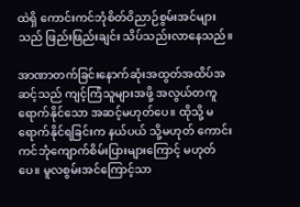ထဲရှိ ကောင်းကင်ဘုံစိတ်ဝိညာဉ်စွမ်းအင်များသည် ဖြည်းဖြည်းချင်း သိပ်သည်းလာနေသည်။

အာဏာတက်ခြင်းနောက်ဆုံးအထွတ်အထိပ်အဆင့်သည် ကျင့်ကြံသူများအဖို့ အလွယ်တကူ ရောက်နိုင်သော အဆင့်မဟုတ်ပေ။ ထိုသို့ မရောက်နိုင်ရခြင်းက နယ်ပယ် သို့မဟုတ် ကောင်းကင်ဘုံကျောက်စိမ်းပြားများကြောင့် မဟုတ်ပေ။ မူလစွမ်းအင်ကြောင့်သာ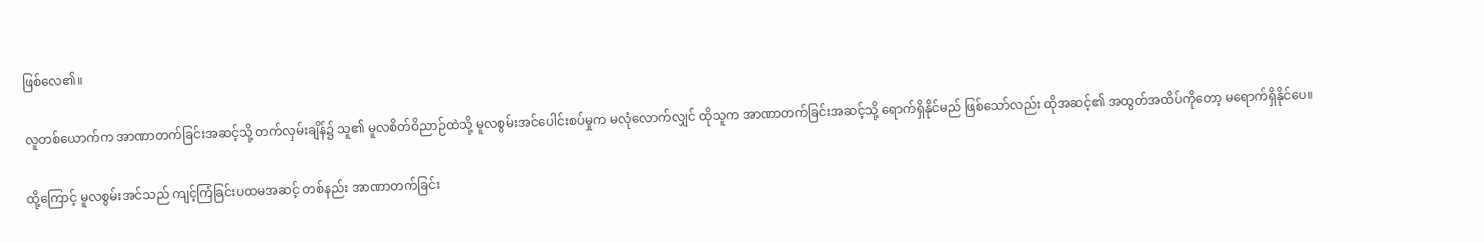ဖြစ်လေ၏။

လူတစ်ယောက်က အာဏာတက်ခြင်းအဆင့်သို့ တက်လှမ်းချိန်၌ သူ၏ မူလစိတ်ဝိညာဉ်ထဲသို့ မူလစွမ်းအင်ပေါင်းစပ်မှုက မလုံလောက်လျှင် ထိုသူက အာဏာတက်ခြင်းအဆင့်သို့ ရောက်ရှိနိုင်မည် ဖြစ်သော်လည်း ထိုအဆင့်၏ အထွတ်အထိပ်ကိုတော့ မရောက်ရှိနိုင်ပေ။

ထို့ကြောင့် မူလစွမ်းအင်သည် ကျင့်ကြံခြင်းပထမအဆင့် တစ်နည်း အာဏာတက်ခြင်း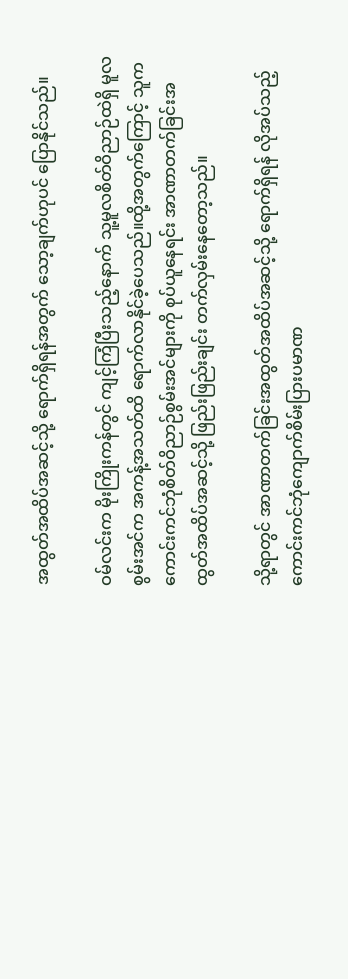အထွတ်အထိပ်အဆင့်သို့ ရောက်ရှိရန်အတွက် သော့ချက်ဟုပင် ပြောနိုင်သည်။

ဝမ်လင်းက မိုးကြိုးကန်တွင် ကျင့်ကြံပြီးသည့်နောက် သူ့မူလစိတ်ဝိညာဉ်ထဲရှိ မူလစွမ်းအင်က အကန့်အသတ်ထိ ရောက်လာနိုင်ခဲ့ပေသည်။ထို့အတွက်ကြောင့် သူက ကောင်းကင်ဘုံစိတ်ဝိညာဉ်စွမ်းအင်များကို စုပ်ယူနေရင်း အာဏာတက်ခြင်းအထွတ်အထိပ်အဆင့်သို့ ဖြည်းဖြည်းချင်း တက်လှမ်းနေတော့သည်။

သို့ရာတွင် အာဏာတက်ခြင်းအထွတ်အထိပ်အဆင့်သို့ ရောက်ရှိရန် လိုအပ်သည့် ကောင်းကင်ဘုံကျောက်စိမ်းပြားပမာဏ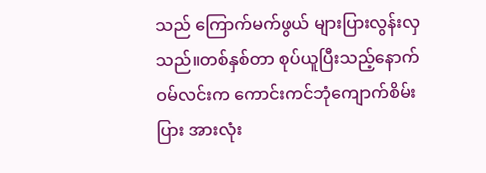သည် ကြောက်မက်ဖွယ် များပြားလွန်းလှသည်။တစ်နှစ်တာ စုပ်ယူပြီးသည့်နောက် ဝမ်လင်းက ကောင်းကင်ဘုံကျောက်စိမ်းပြား အားလုံး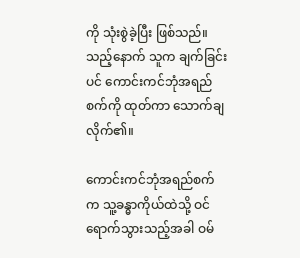ကို သုံးစွဲခဲ့ပြီး ဖြစ်သည်။သည့်နောက် သူက ချက်ခြင်းပင် ကောင်းကင်ဘုံအရည်စက်ကို ထုတ်ကာ သောက်ချလိုက်၏။

ကောင်းကင်ဘုံအရည်စက်က သူ့ခန္ဓာကိုယ်ထဲသို့ ဝင်ရောက်သွားသည့်အခါ ဝမ်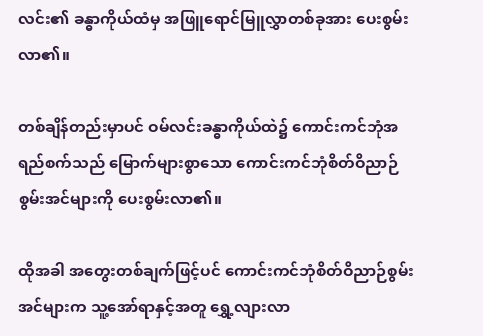လင်း၏ ခန္ဓာကိုယ်ထံမှ အဖြူရောင်မြူလွှာတစ်ခုအား ပေးစွမ်းလာ၏။

တစ်ချိန်တည်းမှာပင် ဝမ်လင်းခန္ဓာကိုယ်ထဲ၌ ကောင်းကင်ဘုံအရည်စက်သည် မြောက်များစွာသော ကောင်းကင်ဘုံစိတ်ဝိညာဉ်စွမ်းအင်များကို ပေးစွမ်းလာ၏။

ထိုအခါ အတွေးတစ်ချက်ဖြင့်ပင် ကောင်းကင်ဘုံစိတ်ဝိညာဉ်စွမ်းအင်များက သူ့အော်ရာနှင့်အတူ ရွှေ့လျားလာ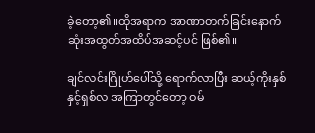ခဲ့တော့၏။ထိုအရာက အာဏာတက်ခြင်းနောက်ဆုံးအထွတ်အထိပ်အဆင့်ပင် ဖြစ်၏။

ချင်လင်းဂြိုဟ်ပေါ်သို့ ရောက်လာပြီး ဆယ့်ကိုးနှစ်နှင့်ရှစ်လ အကြာတွင်တော့ ဝမ်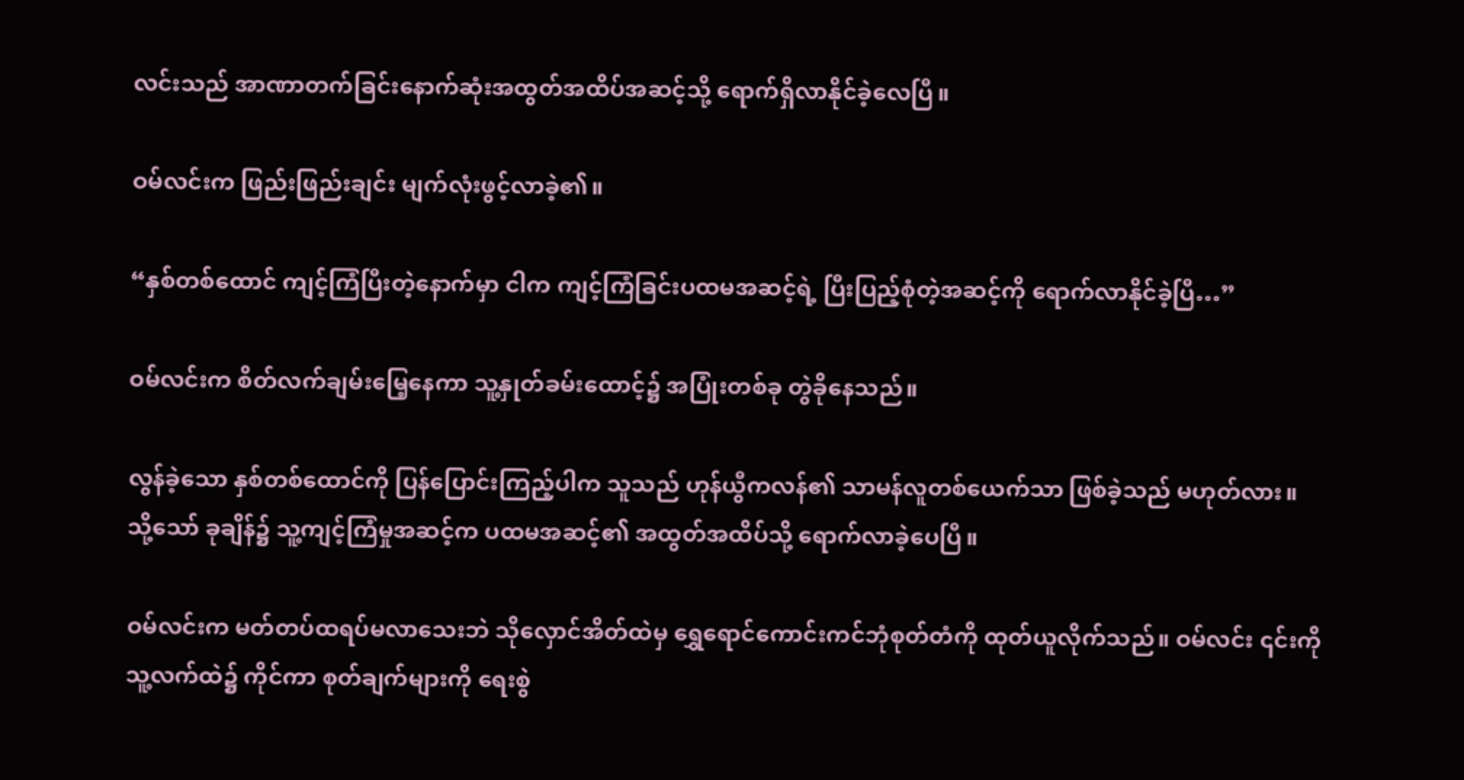လင်းသည် အာဏာတက်ခြင်းနောက်ဆုံးအထွတ်အထိပ်အဆင့်သို့ ရောက်ရှိလာနိုင်ခဲ့လေပြီ။

ဝမ်လင်းက ဖြည်းဖြည်းချင်း မျက်လုံးဖွင့်လာခဲ့၏။

“နှစ်တစ်ထောင် ကျင့်ကြံပြီးတဲ့နောက်မှာ ငါက ကျင့်ကြံခြင်းပထမအဆင့်ရဲ့ ပြီးပြည့်စုံတဲ့အဆင့်ကို ရောက်လာနိုင်ခဲ့ပြီ…”

ဝမ်လင်းက စိတ်လက်ချမ်းမြေ့နေကာ သူ့နှုတ်ခမ်းထောင့်၌ အပြုံးတစ်ခု တွဲခိုနေသည်။

လွန်ခဲ့သော နှစ်တစ်ထောင်ကို ပြန်ပြောင်းကြည့်ပါက သူသည် ဟုန်ယွီကလန်၏ သာမန်လူတစ်ယေက်သာ ဖြစ်ခဲ့သည် မဟုတ်လား။ သို့သော် ခုချိန်၌ သူ့ကျင့်ကြံမှုအဆင့်က ပထမအဆင့်၏ အထွတ်အထိပ်သို့ ရောက်လာခဲ့ပေပြီ။

ဝမ်လင်းက မတ်တပ်ထရပ်မလာသေးဘဲ သိုလှောင်အိတ်ထဲမှ ရွှေရောင်ကောင်းကင်ဘုံစုတ်တံကို ထုတ်ယူလိုက်သည်။ ဝမ်လင်း ၎င်းကို သူ့လက်ထဲ၌ ကိုင်ကာ စုတ်ချက်များကို ရေးစွဲ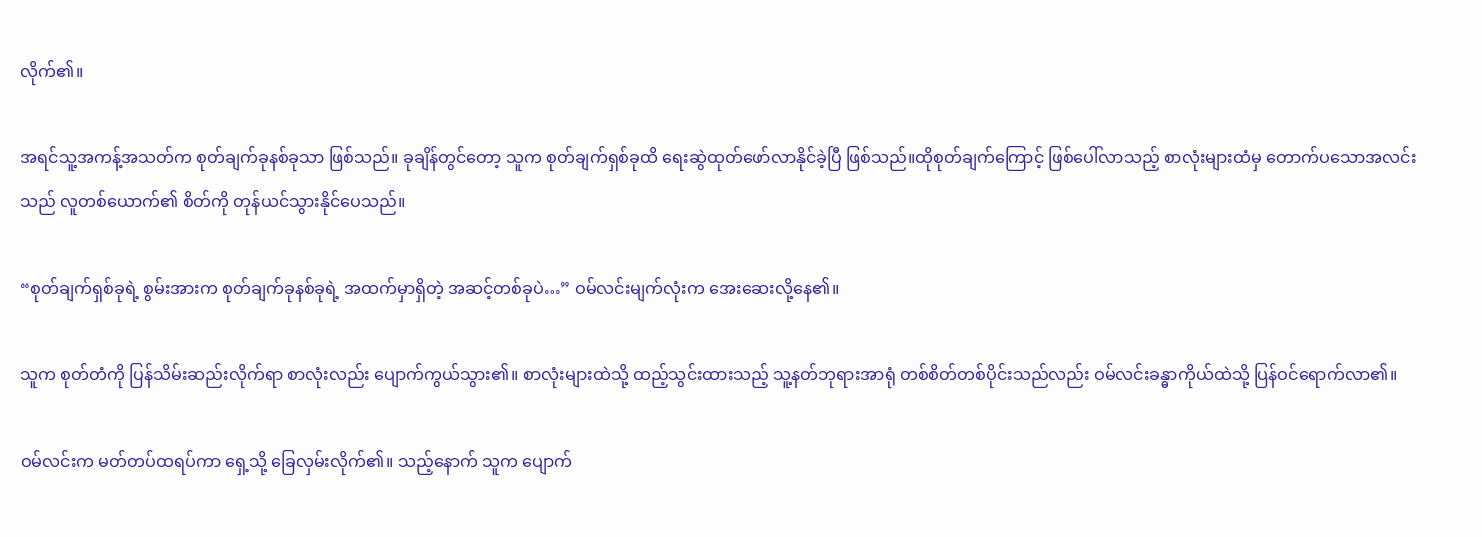လိုက်၏။

အရင်သူ့အကန့်အသတ်က စုတ်ချက်ခုနစ်ခုသာ ဖြစ်သည်။ ခုချိန်တွင်တော့ သူက စုတ်ချက်ရှစ်ခုထိ ရေးဆွဲထုတ်ဖော်လာနိုင်ခဲ့ပြီ ဖြစ်သည်။ထိုစုတ်ချက်ကြောင့် ဖြစ်ပေါ်လာသည့် စာလုံးများထံမှ တောက်ပသောအလင်းသည် လူတစ်ယောက်၏ စိတ်ကို တုန်ယင်သွားနိုင်ပေသည်။

“စုတ်ချက်ရှစ်ခုရဲ့ စွမ်းအားက စုတ်ချက်ခုနစ်ခုရဲ့ အထက်မှာရှိတဲ့ အဆင့်တစ်ခုပဲ…” ဝမ်လင်းမျက်လုံးက အေးဆေးလို့နေ၏။

သူက စုတ်တံကို ပြန်သိမ်းဆည်းလိုက်ရာ စာလုံးလည်း ပျောက်ကွယ်သွား၏။ စာလုံးများထဲသို့ ထည့်သွင်းထားသည့် သူ့နတ်ဘုရားအာရုံ တစ်စိတ်တစ်ပိုင်းသည်လည်း ဝမ်လင်းခန္ဓာကိုယ်ထဲသို့ ပြန်ဝင်ရောက်လာ၏။

ဝမ်လင်းက မတ်တပ်ထရပ်ကာ ရှေ့သို့ ခြေလှမ်းလိုက်၏။ သည့်နောက် သူက ပျောက်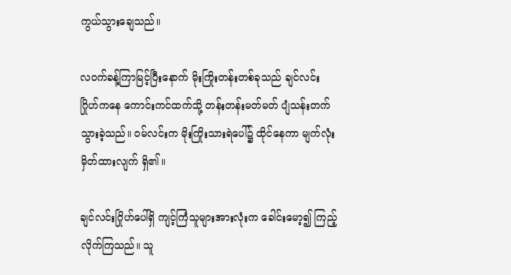ကွယ်သွားချေသည်။

လဝက်ခန့်ကြာမြင့်ပြီးနောက် မိုးကြိုးတန်းတစ်ခုသည် ချင်လင်းဂြိုဟ်ကနေ ကောင်းကင်ထက်သို့ တန်းတန်းမတ်မတ် ပျံသန်းတက်သွားခဲ့သည်။ ဝမ်လင်းက မိုးကြိုးသားရဲပေါ်၌ ထိုင်နေကာ မျက်လုံးမှိတ်ထားလျက် ရှိ၏။

ချင်လင်းဂြိုဟ်ပေါ်ရှိ ကျင့်ကြံသူများအားလုံးက ခေါင်းမော့၍ ကြည့်လိုက်ကြသည်။ သူ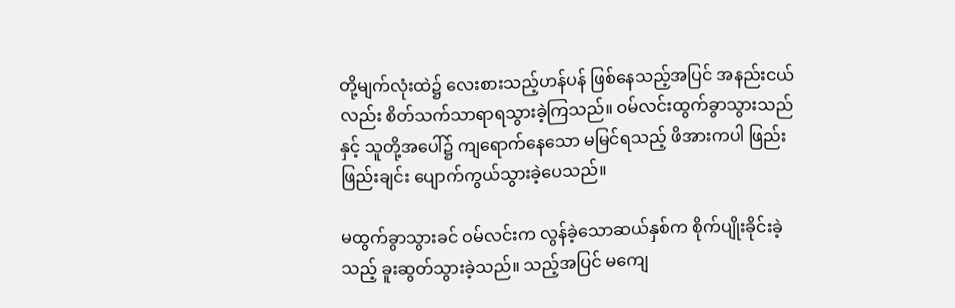တို့မျက်လုံးထဲ၌ လေးစားသည့်ဟန်ပန် ဖြစ်နေသည့်အပြင် အနည်းငယ်လည်း စိတ်သက်သာရာရသွားခဲ့ကြသည်။ ဝမ်လင်းထွက်ခွာသွားသည်နှင့် သူတို့အပေါ်၌ ကျရောက်နေသော မမြင်ရသည့် ဖိအားကပါ ဖြည်းဖြည်းချင်း ပျောက်ကွယ်သွားခဲ့ပေသည်။

မထွက်ခွာသွားခင် ဝမ်လင်းက လွန်ခဲ့သောဆယ်နှစ်က စိုက်ပျိုးခိုင်းခဲ့သည့် ခူးဆွတ်သွားခဲ့သည်။ သည့်အပြင် မကျေ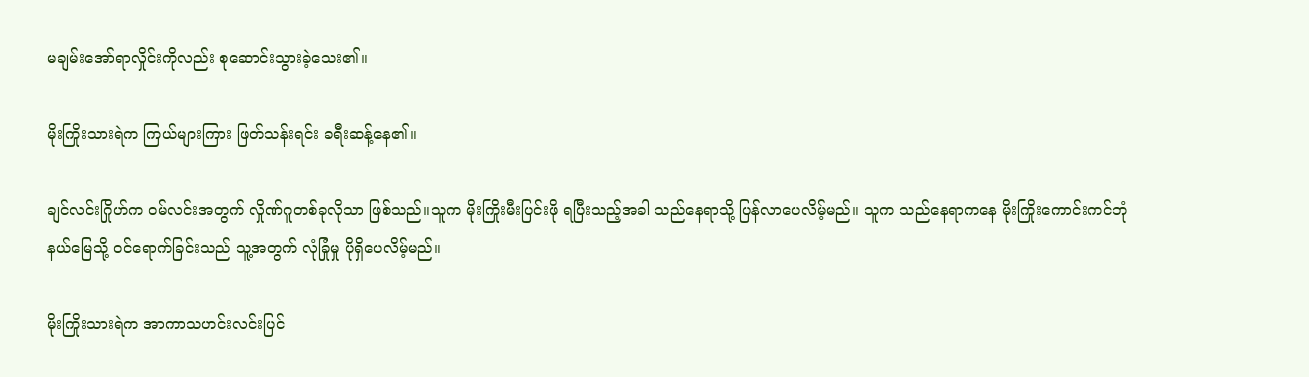မချမ်းအော်ရာလှိုင်းကိုလည်း စုဆောင်းသွားခဲ့သေး၏။

မိုးကြိုးသားရဲက ကြယ်များကြား ဖြတ်သန်းရင်း ခရီးဆန့်နေ၏။

ချင်လင်းဂြိုဟ်က ဝမ်လင်းအတွက် လှိုဏ်ဂူတစ်ခုလိုသာ ဖြစ်သည်။သူက မိုးကြိုးမီးပြင်းဖို ရပြီးသည့်အခါ သည်နေရာသို့ ပြန်လာပေလိမ့်မည်။ သူက သည်နေရာကနေ မိုးကြိုးကောင်းကင်ဘုံနယ်မြေသို့ ဝင်ရောက်ခြင်းသည် သူ့အတွက် လုံခြုံမှု ပိုရှိပေလိမ့်မည်။

မိုးကြိုးသားရဲက အာကာသဟင်းလင်းပြင်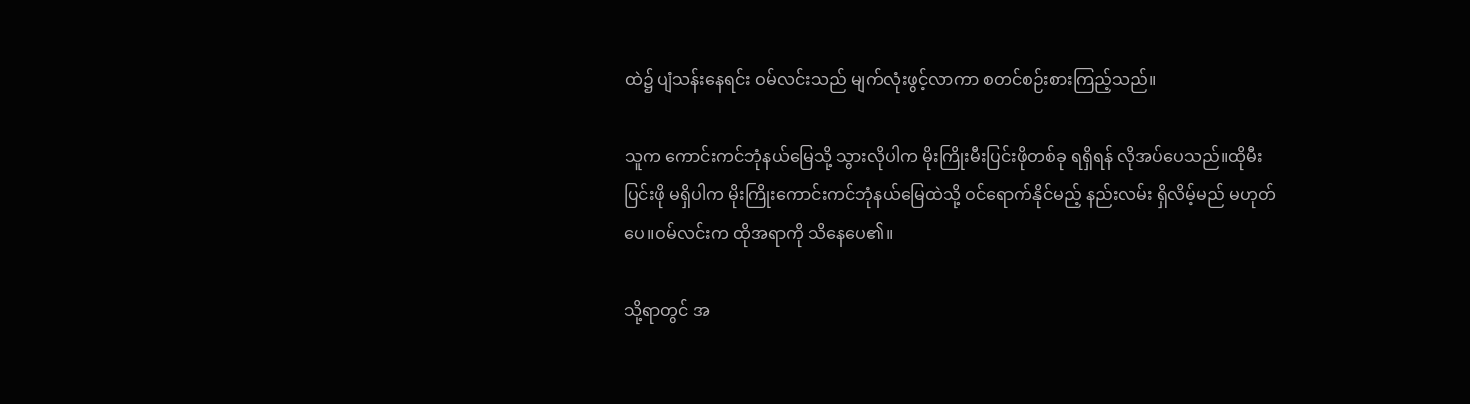ထဲ၌ ပျံသန်းနေရင်း ဝမ်လင်းသည် မျက်လုံးဖွင့်လာကာ စတင်စဉ်းစားကြည့်သည်။

သူက ကောင်းကင်ဘုံနယ်မြေသို့ သွားလိုပါက မိုးကြိုးမီးပြင်းဖိုတစ်ခု ရရှိရန် လိုအပ်ပေသည်။ထိုမီးပြင်းဖို မရှိပါက မိုးကြိုးကောင်းကင်ဘုံနယ်မြေထဲသို့ ဝင်ရောက်နိုင်မည့် နည်းလမ်း ရှိလိမ့်မည် မဟုတ်ပေ။ဝမ်လင်းက ထိုအရာကို သိနေပေ၏။

သို့ရာတွင် အ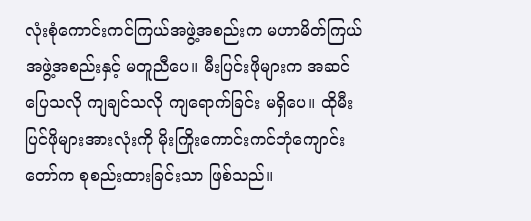လုံးစုံကောင်းကင်ကြယ်အဖွဲ့အစည်းက မဟာမိတ်ကြယ်အဖွဲ့အစည်းနှင့် မတူညီပေ။ မီးပြင်းဖိုများက အဆင်ပြေသလို ကျချင်သလို ကျရောက်ခြင်း မရှိပေ။ ထိုမီးပြင်ဖိုများအားလုံးကို မိုးကြိုးကောင်းကင်ဘုံကျောင်းတော်က စုစည်းထားခြင်းသာ ဖြစ်သည်။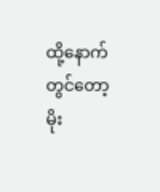ထို့နောက်တွင်တော့ မိုး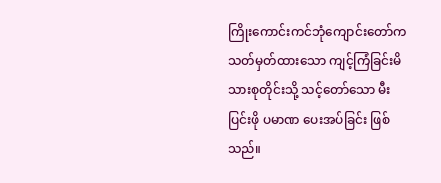ကြိုးကောင်းကင်ဘုံကျောင်းတော်က သတ်မှတ်ထားသော ကျင့်ကြံခြင်းမိသားစုတိုင်းသို့ သင့်တော်သော မီးပြင်းဖို ပမာဏ ပေးအပ်ခြင်း ဖြစ်သည်။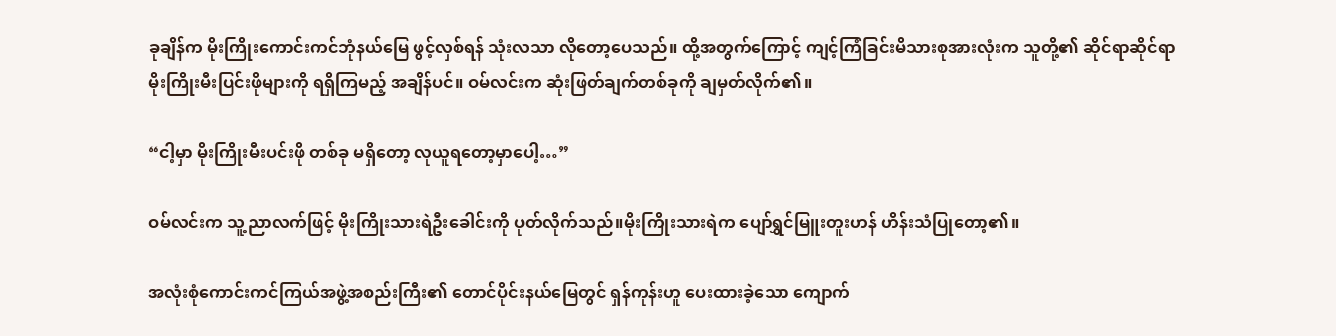ခုချိန်က မိုးကြိုးကောင်းကင်ဘုံနယ်မြေ ဖွင့်လှစ်ရန် သုံးလသာ လိုတော့ပေသည်။ ထို့အတွက်ကြောင့် ကျင့်ကြံခြင်းမိသားစုအားလုံးက သူတို့၏ ဆိုင်ရာဆိုင်ရာ မိုးကြိုးမီးပြင်းဖိုများကို ရရှိကြမည့် အချိန်ပင်။ ဝမ်လင်းက ဆုံးဖြတ်ချက်တစ်ခုကို ချမှတ်လိုက်၏။

“ငါ့မှာ မိုးကြိုးမီးပင်းဖို တစ်ခု မရှိတော့ လုယူရတော့မှာပေါ့…”

ဝမ်လင်းက သူ့ညာလက်ဖြင့် မိုးကြိုးသားရဲဦးခေါင်းကို ပုတ်လိုက်သည်။မိုးကြိုးသားရဲက ပျော်ရွှင်မြူးတူးဟန် ဟိန်းသံပြုတော့၏။

အလုံးစုံကောင်းကင်ကြယ်အဖွဲ့အစည်းကြီး၏ တောင်ပိုင်းနယ်မြေတွင် ရှန်ကုန်းဟူ ပေးထားခဲ့သော ကျောက်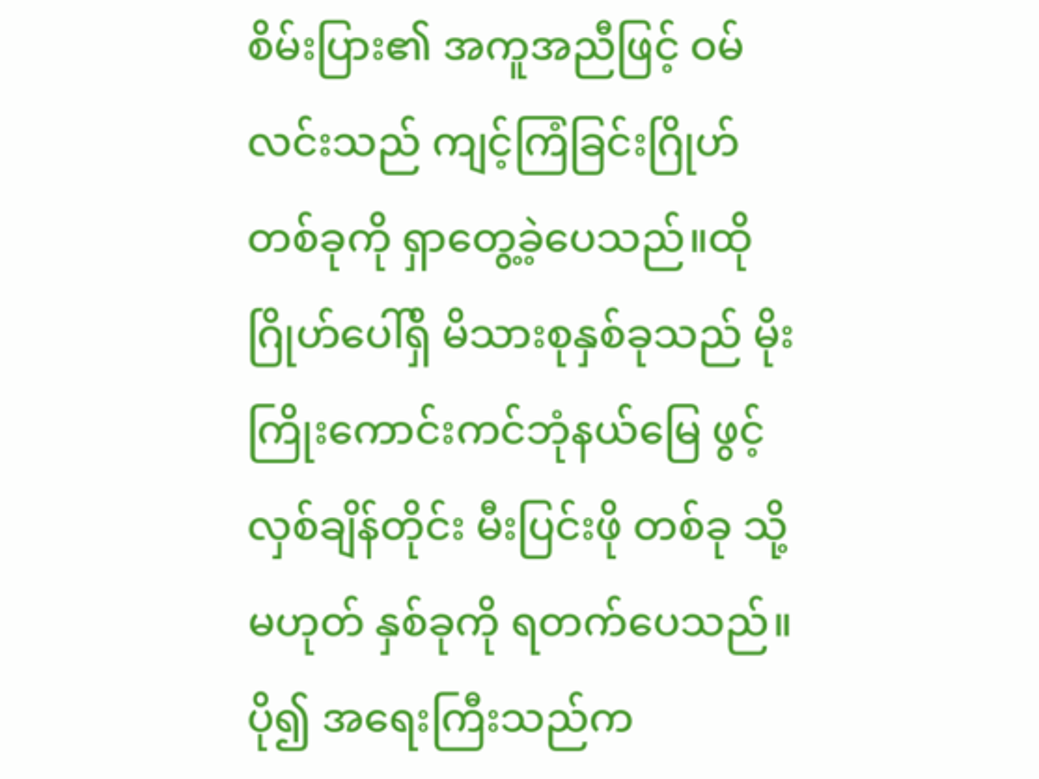စိမ်းပြား၏ အကူအညီဖြင့် ဝမ်လင်းသည် ကျင့်ကြံခြင်းဂြိုဟ်တစ်ခုကို ရှာတွေ့ခဲ့ပေသည်။ထိုဂြိုဟ်ပေါ်ရှိ မိသားစုနှစ်ခုသည် မိုးကြိုးကောင်းကင်ဘုံနယ်မြေ ဖွင့်လှစ်ချိန်တိုင်း မီးပြင်းဖို တစ်ခု သို့မဟုတ် နှစ်ခုကို ရတက်ပေသည်။ ပို၍ အရေးကြီးသည်က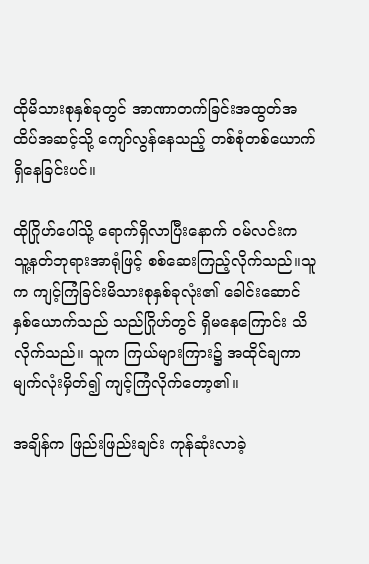ထိုမိသားစုနှစ်ခုတွင် အာဏာတက်ခြင်းအထွတ်အထိပ်အဆင့်သို့ ကျော်လွန်နေသည့် တစ်စုံတစ်ယောက် ရှိနေခြင်းပင်။

ထိုဂြိုဟ်ပေါ်သို့ ရောက်ရှိလာပြီးနောက် ဝမ်လင်းက သူ့နတ်ဘုရားအာရုံဖြင့် စစ်ဆေးကြည့်လိုက်သည်။သူက ကျင့်ကြံခြင်းမိသားစုနှစ်ခုလုံး၏ ခေါင်းဆောင်နှစ်ယောက်သည် သည်ဂြိုဟ်တွင် ရှိမနေကြောင်း သိလိုက်သည်။ သူက ကြယ်များကြား၌ အထိုင်ချကာ မျက်လုံးမှိတ်၍ ကျင့်ကြံလိုက်တော့၏။

အချိန်က ဖြည်းဖြည်းချင်း ကုန်ဆုံးလာခဲ့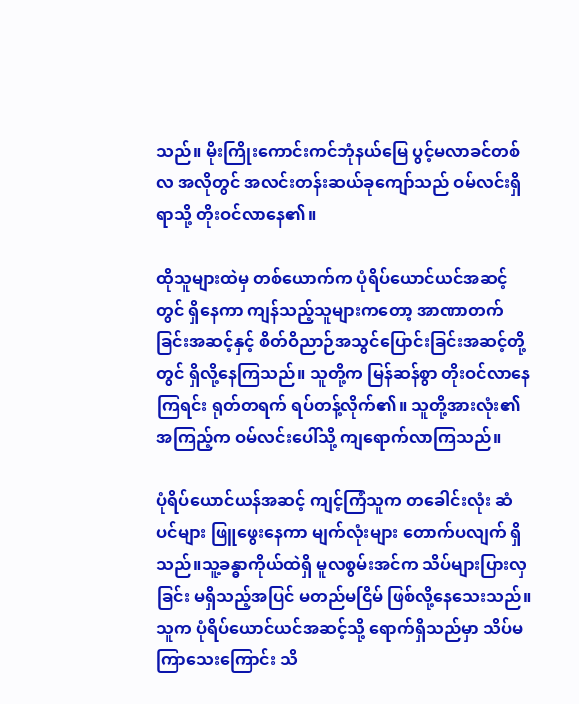သည်။ မိုးကြိုးကောင်းကင်ဘုံနယ်မြေ ပွင့်မလာခင်တစ်လ အလိုတွင် အလင်းတန်းဆယ်ခုကျော်သည် ဝမ်လင်းရှိရာသို့ တိုးဝင်လာနေ၏။

ထိုသူများထဲမှ တစ်ယောက်က ပုံရိပ်ယောင်ယင်အဆင့်တွင် ရှိနေကာ ကျန်သည့်သူများကတော့ အာဏာတက်ခြင်းအဆင့်နှင့် စိတ်ဝိညာဉ်အသွင်ပြောင်းခြင်းအဆင့်တို့တွင် ရှိလို့နေကြသည်။ သူတို့က မြန်ဆန်စွာ တိုးဝင်လာနေကြရင်း ရုတ်တရက် ရပ်တန့်လိုက်၏။ သူတို့အားလုံး၏ အကြည့်က ဝမ်လင်းပေါ်သို့ ကျရောက်လာကြသည်။

ပုံရိပ်ယောင်ယန်အဆင့် ကျင့်ကြံသူက တခေါင်းလုံး ဆံပင်များ ဖြူဖွေးနေကာ မျက်လုံးများ တောက်ပလျက် ရှိသည်။သူ့ခန္ဓာကိုယ်ထဲရှိ မူလစွမ်းအင်က သိပ်များပြားလှခြင်း မရှိသည့်အပြင် မတည်မငြိမ် ဖြစ်လို့နေသေးသည်။ သူက ပုံရိပ်ယောင်ယင်အဆင့်သို့ ရောက်ရှိသည်မှာ သိပ်မကြာသေးကြောင်း သိ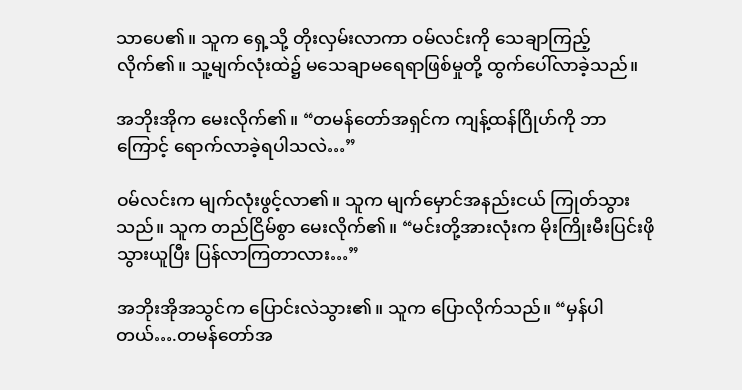သာပေ၏။ သူက ရှေ့သို့ တိုးလှမ်းလာကာ ဝမ်လင်းကို သေချာကြည့်လိုက်၏။ သူ့မျက်လုံးထဲ၌ မသေချာမရေရာဖြစ်မှုတို့ ထွက်ပေါ်လာခဲ့သည်။

အဘိုးအိုက မေးလိုက်၏။ “တမန်တော်အရှင်က ကျန့်ထန်ဂြိုဟ်ကို ဘာကြောင့် ရောက်လာခဲ့ရပါသလဲ…”

ဝမ်လင်းက မျက်လုံးဖွင့်လာ၏။ သူက မျက်မှောင်အနည်းငယ် ကြုတ်သွားသည်။ သူက တည်ငြိမ်စွာ မေးလိုက်၏။ “မင်းတို့အားလုံးက မိုးကြိုးမီးပြင်းဖို သွားယူပြီး ပြန်လာကြတာလား…”

အဘိုးအိုအသွင်က‌ ပြောင်းလဲသွား၏။ သူက ပြောလိုက်သည်။ “မှန်ပါတယ်….တမန်တော်အ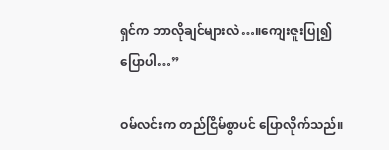ရှင်က ဘာလိုချင်များလဲ…။ကျေးဇူးပြု၍ ပြောပါ…”

ဝမ်လင်းက တည်ငြိမ်စွာပင် ပြောလိုက်သည်။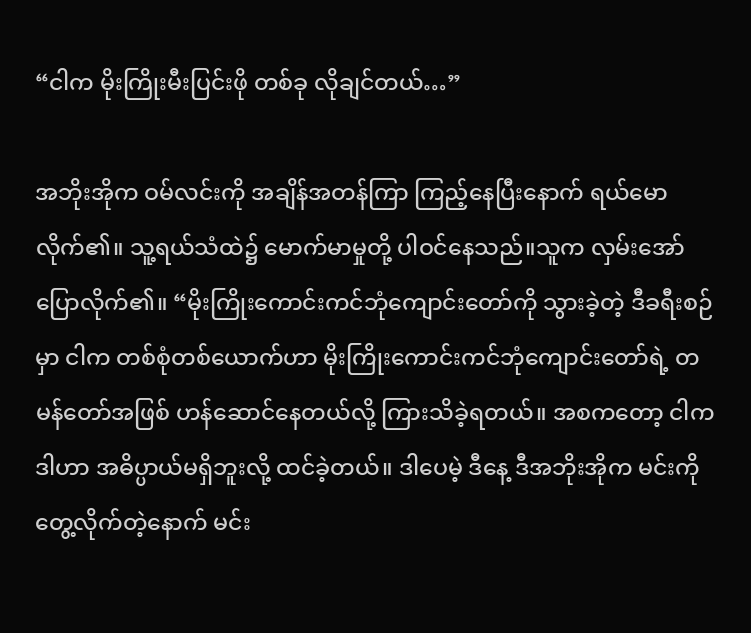“ငါက မိုးကြိုးမီးပြင်းဖို တစ်ခု လိုချင်တယ်…”

အဘိုးအိုက ဝမ်လင်းကို အချိန်အတန်ကြာ ကြည့်နေပြီးနောက် ရယ်မောလိုက်၏။ သူ့ရယ်သံထဲ၌ မောက်မာမှုတို့ ပါဝင်နေသည်။သူက လှမ်းအော် ပြောလိုက်၏။ “မိုးကြိုးကောင်းကင်ဘုံကျောင်းတော်ကို သွားခဲ့တဲ့ ဒီခရီးစဉ်မှာ ငါက တစ်စုံတစ်ယောက်ဟာ မိုးကြိုးကောင်းကင်ဘုံကျောင်းတော်ရဲ့ တမန်တော်အဖြစ် ဟန်ဆောင်နေတယ်လို့ ကြားသိခဲ့ရတယ်။ အစကတော့ ငါက ဒါဟာ အဓိပ္ပာယ်မရှိဘူးလို့ ထင်ခဲ့တယ်။ ဒါပေမဲ့ ဒီနေ့ ဒီအဘိုးအိုက မင်းကို တွေ့လိုက်တဲ့နောက် မင်း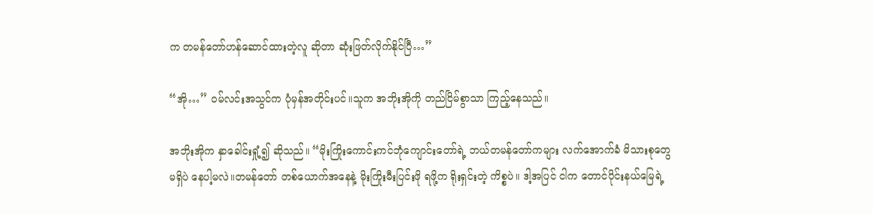က တမန်တော်ဟန်ဆောင်ထားတဲ့လူ ဆိုတာ ဆုံးဖြတ်လိုက်နိုင်ပြီ…”

“အို…” ဝမ်လင်းအသွင်က ပုံမှန်အတိုင်းပင်။သူက အဘိုးအိုကို တည်ငြိမ်စွာသာ ကြည့်နေသည်။

အဘိုးအိုက နှာခေါင်းရှုံ့၍ ဆိုသည်။ “မိုးကြိုးကောင်းကင်ဘုံကျောင်းတော်ရဲ့ ဘယ်တမန်တော်ကများ လက်အောက်ခံ မိသားစုတွေ မရှိပဲ နေပါ့မလဲ။တမန်တော် တစ်ယောက်အနေနဲ့ မိုးကြိုးမီးပြင်းဖို ရဖို့က ရိုးရှင်းတဲ့ ကိစ္စပဲ။ ဒါ့အပြင် ငါက တောင်ပိုင်းနယ်မြေရဲ့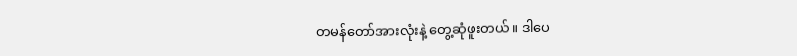တမန်တော်အားလုံးနဲ့ တွေ့ဆုံဖူးတယ်။ ဒါပေ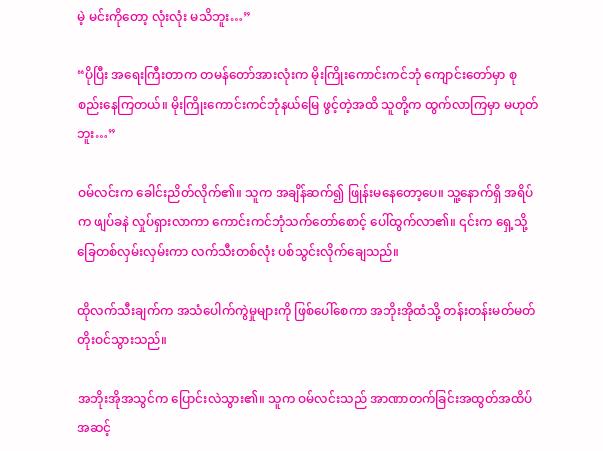မဲ့ မင်းကိုတော့ လုံးလုံး မသိဘူး…”

“ပိုပြီး အရေးကြီးတာက တမန်တော်အားလုံးက မိုးကြိုးကောင်းကင်ဘုံ ကျောင်းတော်မှာ စုစည်းနေကြတယ်။ မိုးကြိုးကောင်းကင်ဘုံနယ်မြေ ဖွင့်တဲ့အထိ သူတို့က ထွက်လာကြမှာ မဟုတ်ဘူး…”

ဝမ်လင်းက ခေါင်းညိတ်လိုက်၏။ သူက အချိန်ဆက်၍ ဖြုန်းမနေတော့ပေ။ သူ့နောက်ရှိ အရိပ်က ဖျပ်ခနဲ လှုပ်ရှားလာကာ ကောင်းကင်ဘုံသက်တော်စောင့် ပေါ်ထွက်လာ၏။ ၎င်းက ရှေ့သို့ ခြေတစ်လှမ်းလှမ်းကာ လက်သီးတစ်လုံး ပစ်သွင်းလိုက်ချေသည်။

ထိုလက်သီးချက်က အသံပေါက်ကွဲမှုများကို ဖြစ်ပေါ်စေကာ အဘိုးအိုထံသို့ တန်းတန်းမတ်မတ် တိုးဝင်သွားသည်။

အဘိုးအိုအသွင်က ပြောင်းလဲသွား၏။ သူက ဝမ်လင်းသည် အာဏာတက်ခြင်းအထွတ်အထိပ်အဆင့်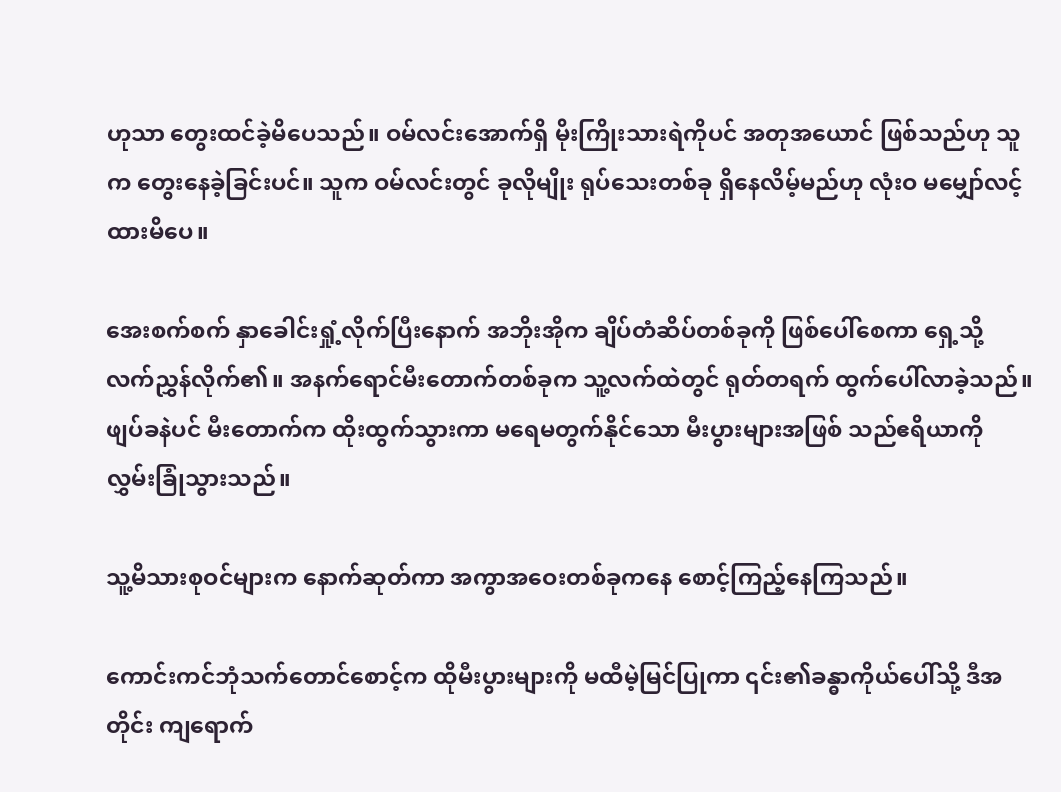ဟုသာ တွေးထင်ခဲ့မိပေသည်။ ဝမ်လင်းအောက်ရှိ မိုးကြိုးသားရဲကိုပင် အတုအယောင် ဖြစ်သည်ဟု သူက တွေးနေခဲ့ခြင်းပင်။ သူက ဝမ်လင်းတွင် ခုလိုမျိုး ရုပ်သေးတစ်ခု ရှိနေလိမ့်မည်ဟု လုံးဝ မမျှော်လင့်ထားမိပေ။

အေးစက်စက် နှာခေါင်းရှုံ့လိုက်ပြီးနောက် အဘိုးအိုက ချိပ်တံဆိပ်တစ်ခုကို ဖြစ်ပေါ်စေကာ ရှေ့သို့ လက်ညွှန်လိုက်၏။ အနက်ရောင်မီးတောက်တစ်ခုက သူ့လက်ထဲတွင် ရုတ်တရက် ထွက်ပေါ်လာခဲ့သည်။ဖျပ်ခနဲပင် မီးတောက်က ထိုးထွက်သွားကာ မရေမတွက်နိုင်သော မီးပွားများအဖြစ် သည်ဧရိယာကို လွှမ်းခြုံသွားသည်။

သူ့မိသားစုဝင်များက နောက်ဆုတ်ကာ အကွာအဝေးတစ်ခုကနေ စောင့်ကြည့်နေကြသည်။

ကောင်းကင်ဘုံသက်တောင်စောင့်က ထိုမီးပွားများကို မထီမဲ့မြင်ပြုကာ ၎င်း၏ခန္ဓာကိုယ်ပေါ်သို့ ဒီအတိုင်း ကျရောက်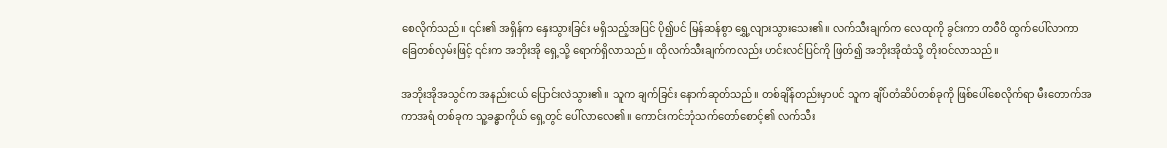စေလိုက်သည်။ ၎င်း၏ အရှိန်က နှေးသွားခြင်း မရှိသည့်အပြင် ပို၍ပင် မြန်ဆန်စွာ ရွှေ့လျားသွားသေး၏။ လက်သီးချက်က လေထုကို ခွင်းကာ တဝီဝိ ထွက်ပေါ်လာကာ ခြေတစ်လှမ်းဖြင့် ၎င်းက အဘိုးအို ရှေ့သို့ ရောက်ရှိလာသည်။ ထိုလက်သီးချက်ကလည်း ဟင်းလင်ပြင်ကို ဖြတ်၍ အဘိုးအိုထံသို့ တိုးဝင်လာသည်။

အဘိုးအိုအသွင်က အနည်းငယ် ပြောင်းလဲသွား၏။ သူက ချက်ခြင်း နောက်ဆုတ်သည်။ တစ်ချိန်တည်းမှာပင် သူက ချိပ်တံဆိပ်တစ်ခုကို ဖြစ်ပေါ်စေလိုက်ရာ မီးတောက်အကာအရံ တစ်ခုက သူ့ခန္ဓာကိုယ် ရှေ့တွင် ပေါ်လာလေ၏။ ကောင်းကင်ဘုံသက်တော်စောင့်၏ လက်သီး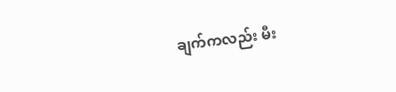ချက်ကလည်း မီး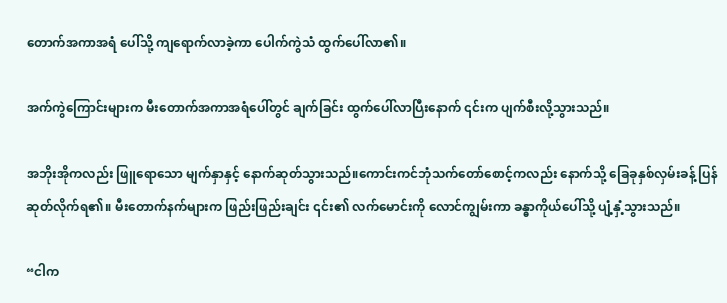တောက်အကာအရံ ပေါ်သို့ ကျရောက်လာခဲ့ကာ ပေါက်ကွဲသံ ထွက်ပေါ်လာ၏။

အက်ကွဲကြောင်းများက မီးတောက်အကာအရံပေါ်တွင် ချက်ခြင်း ထွက်ပေါ်လာပြီးနောက် ၎င်းက ပျက်စီးလို့သွားသည်။

အဘိုးအိုကလည်း ဖြူရောသော မျက်နှာနှင့် နောက်ဆုတ်သွားသည်။ကောင်းကင်ဘုံသက်တော်စောင့်ကလည်း နောက်သို့ ခြေခုနှစ်လှမ်းခန့် ပြန်ဆုတ်လိုက်ရ၏။ မီးတောက်နက်များက ဖြည်းဖြည်းချင်း ၎င်း၏ လက်မောင်းကို လောင်ကျွမ်းကာ ခန္ဓာကိုယ်ပေါ်သို့ ပျံ့နှံ့သွားသည်။

“ငါက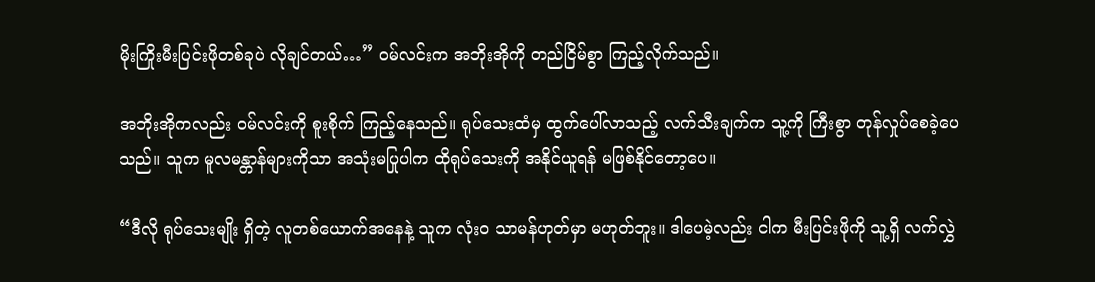မိုးကြိုးမီးပြင်းဖိုတစ်ခုပဲ လိုချင်တယ်…” ဝမ်လင်းက အဘိုးအိုကို တည်ငြိမ်စွာ ကြည့်လိုက်သည်။

အဘိုးအိုကလည်း ဝမ်လင်းကို စူးစိုက် ကြည့်နေသည်။ ရုပ်သေးထံမှ ထွက်ပေါ်လာသည့် လက်သီးချက်က သူ့ကို ကြီးစွာ တုန်လှုပ်စေခဲ့ပေသည်။ သူက မူလမန္တာန်များကိုသာ အသုံးမပြုပါက ထိုရုပ်သေးကို အနိုင်ယူရန် မဖြစ်နိုင်တော့ပေ။

“ဒီလို ရုပ်သေးမျိုး ရှိတဲ့ လူတစ်ယောက်အနေနဲ့ သူက လုံးဝ သာမန်ဟုတ်မှာ မဟုတ်ဘူး။ ဒါပေမဲ့လည်း ငါက မီးပြင်းဖိုကို သူ့ရှိ လက်လွှဲ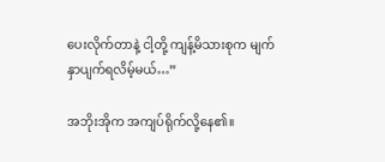ပေးလိုက်တာနဲ့ ငါ့တို့ ကျန့်မိသားစုက မျက်နှာပျက်ရလိမ့်မယ်…”

အဘိုးအိုက အကျပ်ရိုက်လို့နေ၏။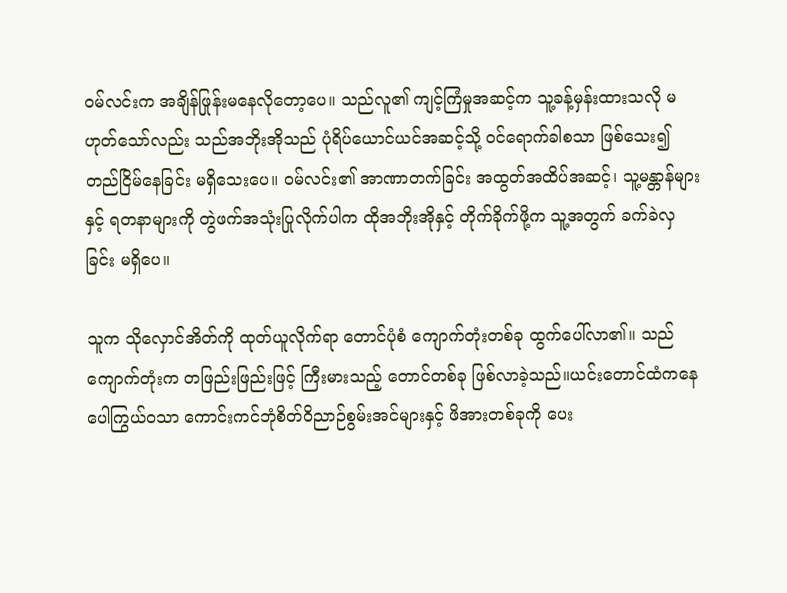ဝမ်လင်းက အချိန်ဖြုန်းမနေလိုတော့ပေ။ သည်လူ၏ ကျင့်ကြံမှုအဆင့်က သူ့ခန့်မှန်းထားသလို မဟုတ်သော်လည်း သည်အဘိုးအိုသည် ပုံရိပ်ယောင်ယင်အဆင့်သို့ ဝင်ရောက်ခါစသာ ဖြစ်သေး၍ တည်ငြိမ်နေခြင်း မရှိသေးပေ။ ဝမ်လင်း၏ အာဏာတက်ခြင်း အထွတ်အထိပ်အဆင့်၊ သူ့မန္တာန်များနှင့် ရတနာများကို တွဲဖက်အသုံးပြုလိုက်ပါက ထိုအဘိုးအိုနှင့် တိုက်ခိုက်ဖို့က သူ့အတွက် ခက်ခဲလှခြင်း မရှိပေ။

သူက သိုလှောင်အိတ်ကို ထုတ်ယူလိုက်ရာ တောင်ပုံစံ ကျောက်တုံးတစ်ခု ထွက်ပေါ်လာ၏။ သည်ကျောက်တုံးက တဖြည်းဖြည်းဖြင့် ကြီးမားသည့် တောင်တစ်ခု ဖြစ်လာခဲ့သည်။ယင်းတောင်ထံကနေ ပေါကြွယ်ဝသာ ကောင်းကင်ဘုံစိတ်ဝိညာဉ်စွမ်းအင်များနှင့် ဖိအားတစ်ခုကို ပေး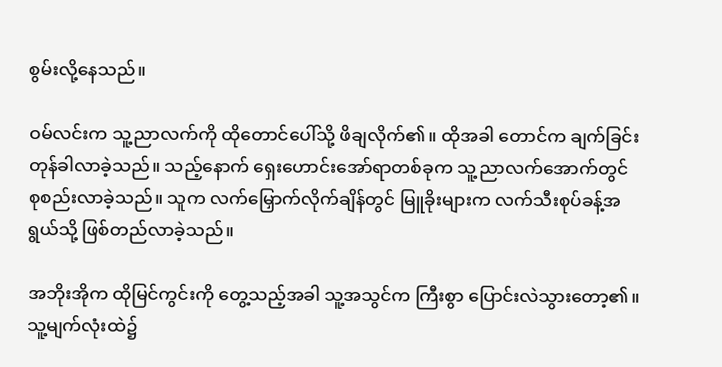စွမ်းလို့နေသည်။

ဝမ်လင်းက သူ့ညာလက်ကို ထိုတောင်ပေါ်သို့ ဖိချလိုက်၏။ ထိုအခါ တောင်က ချက်ခြင်း တုန်ခါလာခဲ့သည်။ သည့်နောက် ရှေးဟောင်းအော်ရာတစ်ခုက သူ့ညာလက်အောက်တွင် စုစည်းလာခဲ့သည်။ သူက လက်မြှောက်လိုက်ချိန်တွင် မြူခိုးများက လက်သီးစုပ်ခန့်အရွယ်သို့ ဖြစ်တည်လာခဲ့သည်။

အဘိုးအိုက ထိုမြင်ကွင်းကို တွေ့သည့်အခါ သူ့အသွင်က ကြီးစွာ ပြောင်းလဲသွားတော့၏။ သူ့မျက်လုံးထဲ၌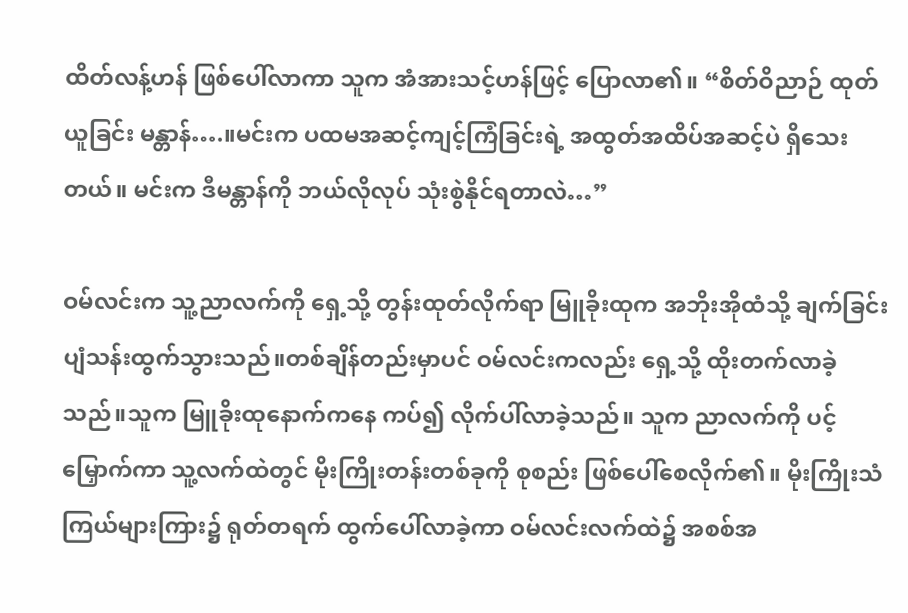ထိတ်လန့်ဟန် ဖြစ်ပေါ်လာကာ သူက အံအားသင့်ဟန်ဖြင့် ပြောလာ၏။ “စိတ်ဝိညာဉ် ထုတ်ယူခြင်း မန္တာန်….။မင်းက ပထမအဆင့်ကျင့်ကြံခြင်းရဲ့ အထွတ်အထိပ်အဆင့်ပဲ ရှိသေးတယ်။ မင်းက ဒီမန္တာန်ကို ဘယ်လိုလုပ် သုံးစွဲနိုင်ရတာလဲ…”

ဝမ်လင်းက သူ့ညာလက်ကို ရှေ့သို့ တွန်းထုတ်လိုက်ရာ မြူခိုးထုက အဘိုးအိုထံသို့ ချက်ခြင်း ပျံသန်းထွက်သွားသည်။တစ်ချိန်တည်းမှာပင် ဝမ်လင်းကလည်း ရှေ့သို့ ထိုးတက်လာခဲ့သည်။သူက မြူခိုးထုနောက်ကနေ ကပ်၍ လိုက်ပါ်လာခဲ့သည်။ သူက ညာလက်ကို ပင့်မြှောက်ကာ သူ့လက်ထဲတွင် မိုးကြိုးတန်းတစ်ခုကို စုစည်း ဖြစ်ပေါ်စေလိုက်၏။ မိုးကြိုးသံ ကြယ်များကြား၌ ရုတ်တရက် ထွက်ပေါ်လာခဲ့ကာ ဝမ်လင်းလက်ထဲ၌ အစစ်အ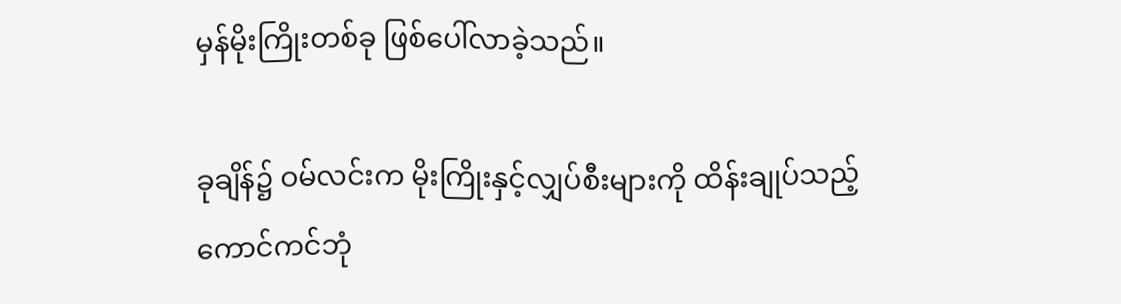မှန်မိုးကြိုးတစ်ခု ဖြစ်ပေါ်လာခဲ့သည်။

ခုချိန်၌ ဝမ်လင်းက မိုးကြိုးနှင့်လျှပ်စီးများကို ထိန်းချုပ်သည့် ကောင်ကင်ဘုံ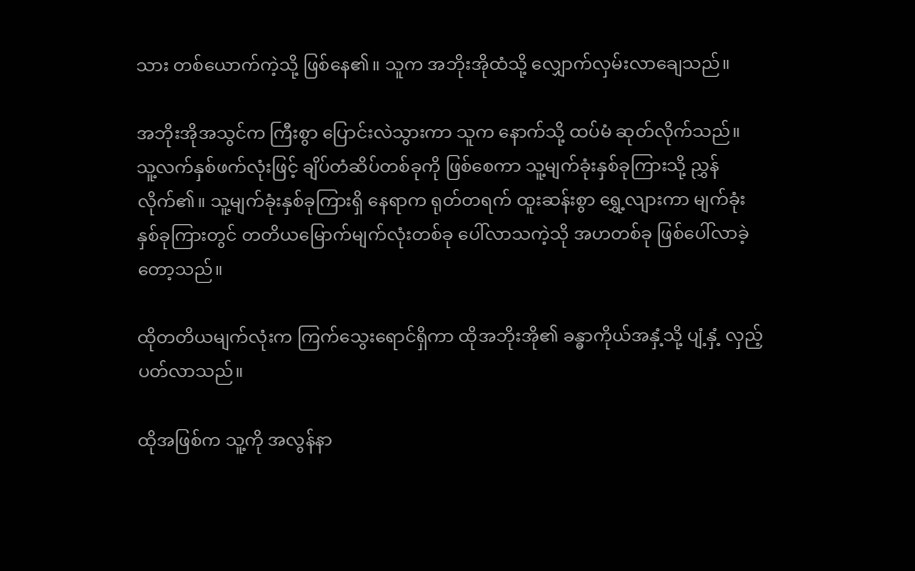သား တစ်ယောက်ကဲ့သို့ ဖြစ်နေ၏။ သူက အဘိုးအိုထံသို့ လျှောက်လှမ်းလာချေသည်။

အဘိုးအိုအသွင်က ကြီးစွာ ပြောင်းလဲသွားကာ သူက နောက်သို့ ထပ်မံ ဆုတ်လိုက်သည်။ သူ့လက်နှစ်ဖက်လုံးဖြင့် ချိပ်တံဆိပ်တစ်ခုကို ဖြစ်စေကာ သူ့မျက်ခုံးနှစ်ခုကြားသို့ ညွှန်လိုက်၏။ သူ့မျက်ခုံးနှစ်ခုကြားရှိ နေရာက ရုတ်တရက် ထူးဆန်းစွာ ရွှေ့လျားကာ မျက်ခုံးနှစ်ခုကြားတွင် တတိယမြောက်မျက်လုံးတစ်ခု ပေါ်လာသကဲ့သို အဟတစ်ခု ဖြစ်ပေါ်လာခဲ့တော့သည်။

ထိုတတိယမျက်လုံးက ကြက်သွေးရောင်ရှိကာ ထိုအဘိုးအို၏ ခန္ဓာကိုယ်အနှံ့သို့ ပျံ့နှံ့ လှည့်ပတ်လာသည်။

ထိုအဖြစ်က သူ့ကို အလွန်နာ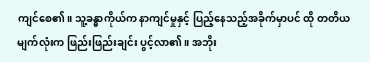ကျင်စေ၏။ သူ့ခန္ဓာကိုယ်က နာကျင်မှုနှင့် ပြည့်နေသည့်အခိုက်မှာပင် ထို တတိယမျက်လုံးက ဖြည်းဖြည်းချင်း ပွင့်လာ၏။ အဘိုး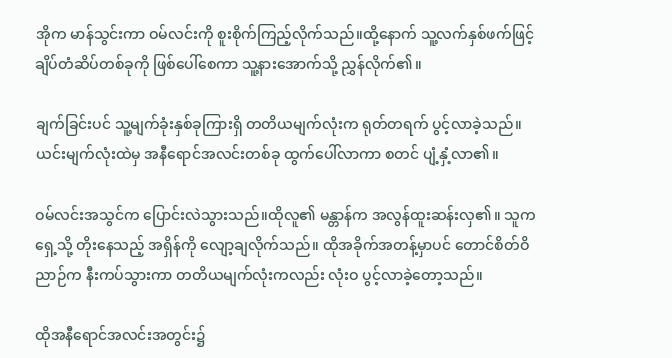အိုက မာန်သွင်းကာ ဝမ်လင်းကို စူးစိုက်ကြည့်လိုက်သည်။ထို့နောက် သူ့လက်နှစ်ဖက်ဖြင့် ချိပ်တံဆိပ်တစ်ခုကို ဖြစ်ပေါ်စေကာ သူ့နားအောက်သို့ ညွှန်လိုက်၏။

ချက်ခြင်းပင် သူ့မျက်ခုံးနှစ်ခုကြားရှိ တတိယမျက်လုံးက ရုတ်တရက် ပွင့်လာခဲ့သည်။ ယင်းမျက်လုံးထဲမှ အနီရောင်အလင်းတစ်ခု ထွက်ပေါ်လာကာ စတင် ပျံ့နှံ့လာ၏။

ဝမ်လင်းအသွင်က ပြောင်းလဲသွားသည်။ထိုလူ၏ မန္တာန်က အလွန်ထူးဆန်းလှ၏။ သူက ရှေ့သို့ တိုးနေသည့် အရှိန်ကို လျော့ချလိုက်သည်။ ထိုအခိုက်အတန့်မှာပင် တောင်စိတ်ဝိညာဉ်က နီးကပ်သွားကာ တတိယမျက်လုံးကလည်း လုံးဝ ပွင့်လာခဲ့တော့သည်။

ထိုအနီရောင်အလင်းအတွင်း၌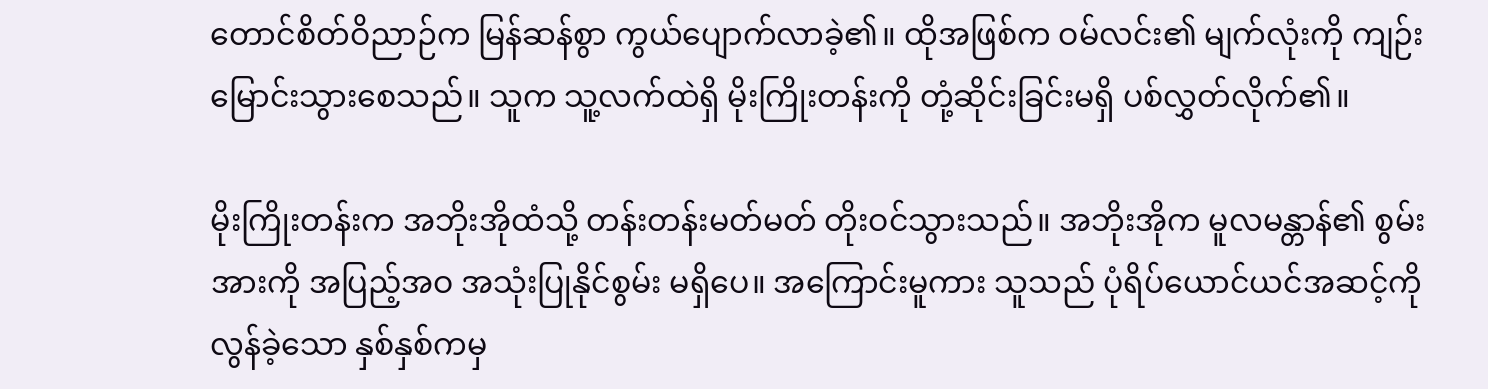တောင်စိတ်ဝိညာဉ်က မြန်ဆန်စွာ ကွယ်ပျောက်လာခဲ့၏။ ထိုအဖြစ်က ဝမ်လင်း၏ မျက်လုံးကို ကျဉ်းမြောင်းသွားစေသည်။ သူက သူ့လက်ထဲရှိ မိုးကြိုးတန်းကို တုံ့ဆိုင်းခြင်းမရှိ ပစ်လွှတ်လိုက်၏။

မိုးကြိုးတန်းက အဘိုးအိုထံသို့ တန်းတန်းမတ်မတ် တိုးဝင်သွားသည်။ အဘိုးအိုက မူလမန္တာန်၏ စွမ်းအားကို အပြည့်အဝ အသုံးပြုနိုင်စွမ်း မရှိပေ။ အကြောင်းမူကား သူသည် ပုံရိပ်ယောင်ယင်အဆင့်ကို လွန်ခဲ့သော နှစ်နှစ်ကမှ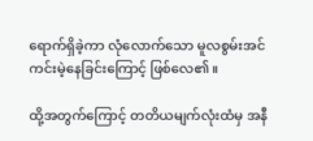ရောက်ရှိခဲ့ကာ လုံလောက်သော မူလစွမ်းအင် ကင်းမဲ့နေခြင်းကြောင့် ဖြစ်လေ၏။

ထို့အတွက်ကြောင့် တတိယမျက်လုံးထံမှ အနီ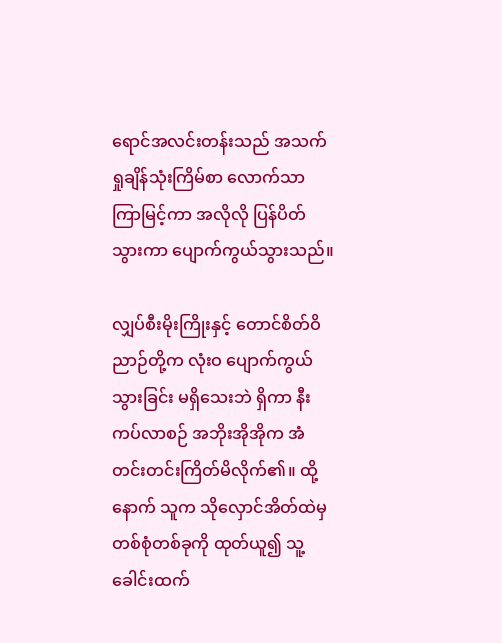ရောင်အလင်းတန်းသည် အသက်ရှုချိန်သုံးကြိမ်စာ လောက်သာ ကြာမြင့်ကာ အလိုလို ပြန်ပိတ်သွားကာ ပျောက်ကွယ်သွားသည်။

လျှပ်စီးမိုးကြိုးနှင့် တောင်စိတ်ဝိညာဉ်တို့က လုံးဝ ပျောက်ကွယ်သွားခြင်း မရှိသေးဘဲ ရှိကာ နီးကပ်လာစဉ် အဘိုးအိုအိုက အံတင်းတင်းကြိတ်မိလိုက်၏။ ထို့နောက် သူက သိုလှောင်အိတ်ထဲမှ တစ်စုံတစ်ခုကို ထုတ်ယူ၍ သူ့ခေါင်းထက်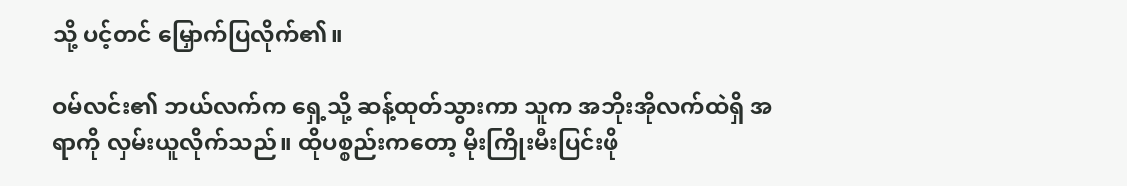သို့ ပင့်တင် မြှောက်ပြလိုက်၏။

ဝမ်လင်း၏ ဘယ်လက်က ရှေ့သို့ ဆန့်ထုတ်သွားကာ သူက အဘိုးအိုလက်ထဲရှိ အရာကို လှမ်းယူလိုက်သည်။ ထိုပစ္စည်းကတော့ မိုးကြိုးမီးပြင်းဖို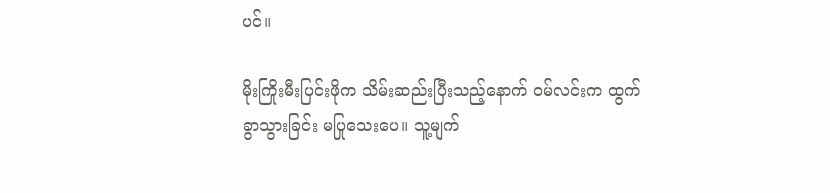ပင်။

မိုးကြိုးမီးပြင်းဖိုက သိမ်းဆည်းပြီးသည့်နောက် ဝမ်လင်းက ထွက်ခွာသွားခြင်း မပြုသေးပေ။ သူ့မျက်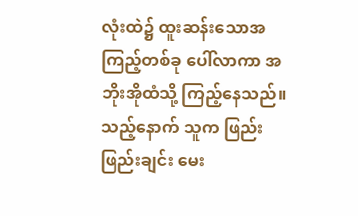လုံးထဲ၌ ထူးဆန်းသောအကြည့်တစ်ခု ပေါ်လာကာ အဘိုးအိုထံသို့ ကြည့်နေသည်။သည့်နောက် သူက ဖြည်းဖြည်းချင်း မေး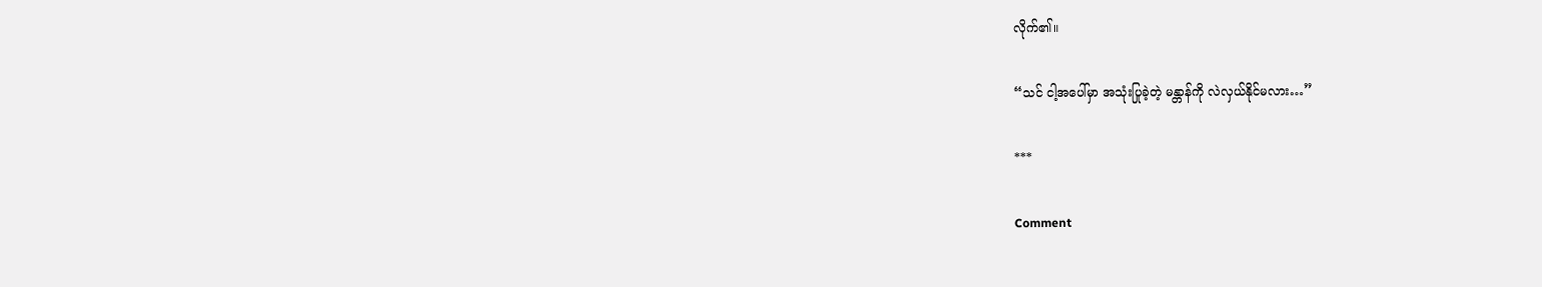လိုက်၏။

“သင် ငါ့အပေါ်မှာ အသုံးပြုခဲ့တဲ့ မန္တာန်ကို လဲလှယ်နိုင်မလား…”

***

Comment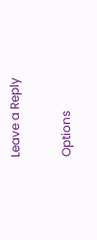Leave a Reply

Options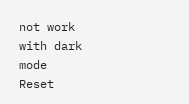not work with dark mode
Reset